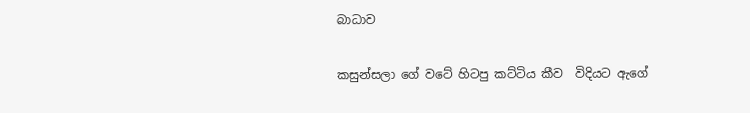බාධාව

කසුන්සලා ගේ වටේ හිටපු කට්ටිය කීව  විදියට ඇගේ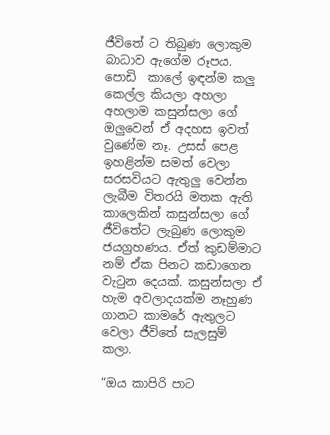ජීවිතේ ට තිබුණ ලොකුම බාධාව ඇගේම රූපය. පොඩි  කාලේ ඉඳන්ම කලු කෙල්ල කියලා අහලා අහලාම කසුන්සලා ගේ ඔලුවෙන් ඒ අදහස ඉවත් වුණේම නෑ. උසස් පෙළ ඉහළින්ම සමත් වෙලා සරසවියට ඇතුලු වෙන්න ලැබීම විතරයි මතක ඇති කාලෙකින් කසුන්සලා ගේ ජීවිතේට ලැබුණ ලොකුම ජයග්‍රහණය. ඒත් කුඩම්මාට නම් ඒක පිනට කඩාගෙන වැටුන දෙයක්. කසුන්සලා ඒ හැම අවලාදයක්ම නෑහුණ ගානට කාමරේ ඇතුලට වෙලා ජීවිතේ සැලසුම් කලා.

“ඔය කාපිරි පාට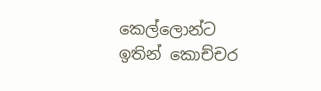කෙල්ලොන්ට ඉතින් කොච්චර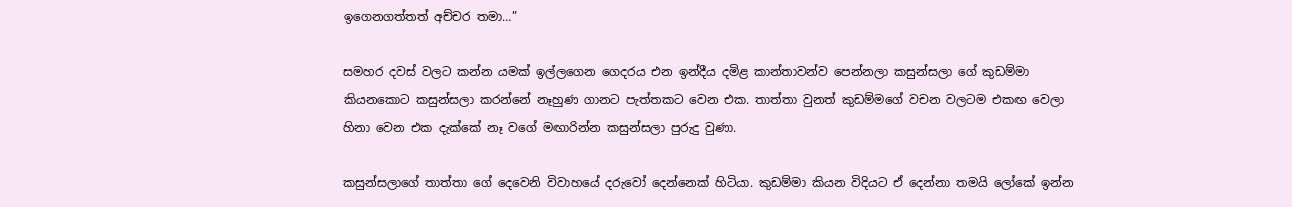ඉගෙනගත්තත් අච්චර තමා…”

සමහර දවස් වලට කන්න යමක් ඉල්ලගෙන ගෙදරය එන ඉන්දීය දමිළ කාන්තාවන්ව පෙන්නලා කසුන්සලා ගේ කුඩම්මා කියනකොට කසුන්සලා කරන්නේ නෑහුණ ගානට පැත්තකට වෙන එක. තාත්තා වුනත් කුඩම්මගේ වචන වලටම එකඟ වෙලා හිනා වෙන එක දැක්කේ නෑ වගේ මඟාරින්න කසුන්සලා පුරුදු වුණා.

කසුන්සලාගේ තාත්තා ගේ දෙවෙනි විවාහයේ දරුවෝ දෙන්නෙක් හිටියා. කුඩම්මා කියන විදියට ඒ දෙන්නා තමයි ලෝකේ ඉන්න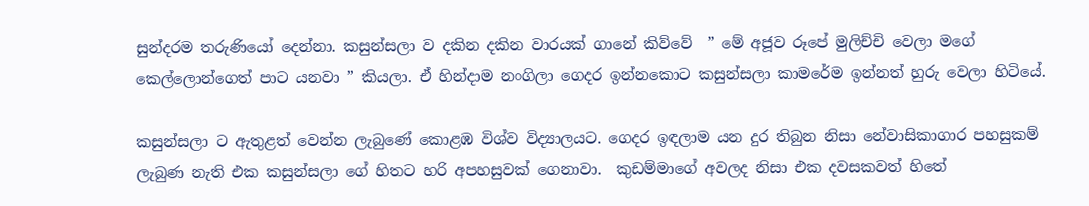සුන්දරම තරුණියෝ දෙන්නා. කසුන්සලා ව දකින දකින වාරයක් ගානේ කිව්වේ  ” මේ අජූව රූපේ මුලිච්චි වෙලා මගේ කෙල්ලොන්ගෙත් පාට යනවා ” කියලා. ඒ හින්දාම නංගිලා ගෙදර ඉන්නකොට කසුන්සලා කාමරේම ඉන්නත් හුරු වෙලා හිටියේ.

කසුන්සලා ට ඇතුළත් වෙන්න ලැබුණේ කොළඹ විශ්ව විද්‍යාලයට. ගෙදර ඉඳලාම යන දුර තිබුන නිසා නේවාසිකාගාර පහසුකම් ලැබුණ නැති එක කසුන්සලා ගේ හිතට හරි අපහසුවක් ගෙනාවා.  කුඩම්මාගේ අවලද නිසා එක දවසකවත් හිතේ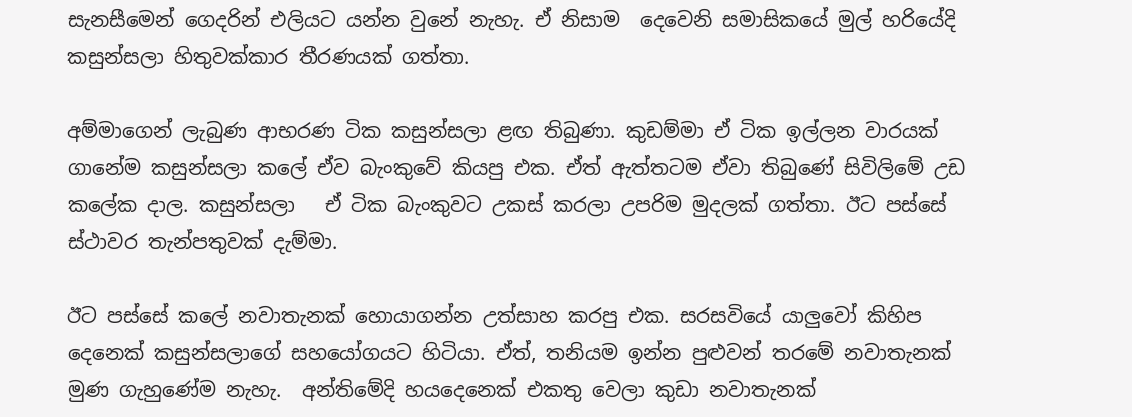සැනසීමෙන් ගෙදරින් එලියට යන්න වුනේ නැහැ. ඒ නිසාම  දෙවෙනි සමාසිකයේ මුල් හරියේදි  කසුන්සලා හිතුවක්කාර තීරණයක් ගත්තා.

අම්මාගෙන් ලැබුණ ආභරණ ටික කසුන්සලා ළඟ තිබුණා. කුඩම්මා ඒ ටික ඉල්ලන වාරයක් ගානේම කසුන්සලා කලේ ඒව බැංකුවේ කියපු එක. ඒත් ඇත්තටම ඒවා තිබුණේ සිවිලිමේ උඩ කලේක දාල. කසුන්සලා   ඒ ටික බැංකුවට උකස් කරලා උපරිම මුදලක් ගත්තා. ඊට පස්සේ ස්ථාවර තැන්පතුවක් දැම්මා.

ඊට පස්සේ කලේ නවාතැනක් හොයාගන්න උත්සාහ කරපු එක. සරසවියේ යාලුවෝ කිහිප දෙනෙක් කසුන්සලාගේ සහයෝගයට හිටියා. ඒත්, තනියම ඉන්න පුළුවන් තරමේ නවාතැනක් මුණ ගැහුණේම නැහැ.  අන්තිමේදි හයදෙනෙක් එකතු වෙලා කුඩා නවාතැනක්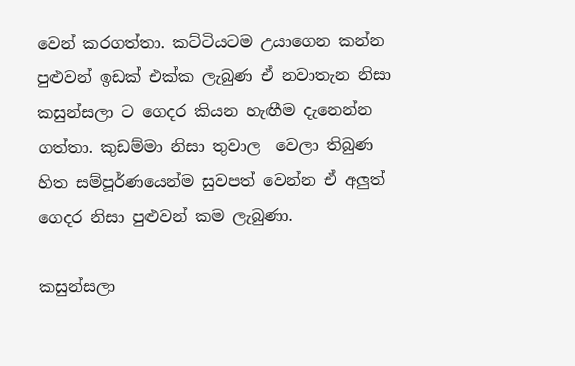වෙන් කරගත්තා. කට්ටියටම උයාගෙන කන්න පුළුවන් ඉඩක් එක්ක ලැබුණ ඒ නවාතැන නිසා කසුන්සලා ට ගෙදර කියන හැඟීම දැනෙන්න ගත්තා. කුඩම්මා නිසා තුවාල  වෙලා තිබුණ හිත සම්පූර්ණයෙන්ම සුවපත් වෙන්න ඒ අලුත් ගෙදර නිසා පුළුවන් කම ලැබුණා.

කසුන්සලා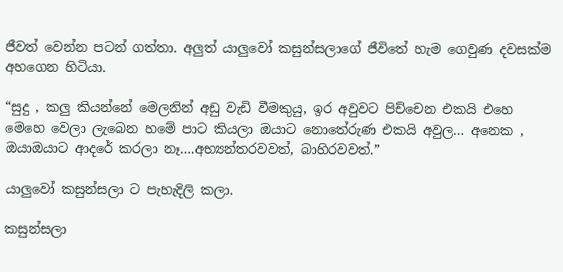ජීවත් වෙන්න පටන් ගත්තා. අලුත් යාලුවෝ කසුන්සලාගේ ජීවිතේ හැම ගෙවුණ දවසක්ම අහගෙන හිටියා.

“සුදු , කලු කියන්නේ මෙලනින් අඩු වැඩි වීමකුයු, ඉර අවුවට පිච්චෙන එකයි එහෙ මෙහෙ වෙලා ලැබෙන හමේ පාට කියලා ඔයාට නොතේරුණ එකයි අවුල… අනෙක , ඔයාඔයාට ආදරේ කරලා නෑ….අභ්‍යන්තරවවත්, බාහිරවවත්.”

යාලුවෝ කසුන්සලා ට පැහැදිලි කලා.

කසුන්සලා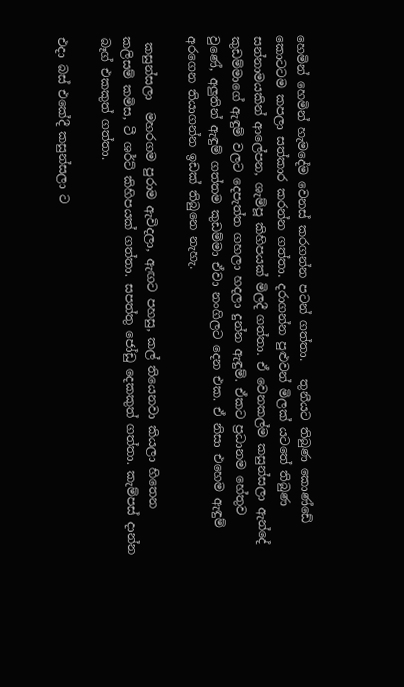හෙමින් හෙමින් හැමදේම වෙනස් කරගන්න පටන් ගත්තා.   තුනීයට තිබුණ කොණ්ඩේ කොටටම කපලා සත්කාර කරන්න ගත්තා. දරාගන්න පුළුවන් මිලක් යටතේ තිබුණ සන්නාමයකින් ආලේපන, ශැම්පූ කිහිපයක් මිලදී ගත්තා. ඒ වෙනකල්ම කසුන්සලා ඇන්දේ කුඩම්මාගේ ඇඳුම් වලට දෙපැත්ත ගහලා හදලා දුන්න ඇඳුම්. ඒකට ප්‍රධානම හේතුව වුණේ, අලුතින් ඇඳුම් ගත්තම කුඩම්මා ඒවා නංගිලට දෙන එක. ඒ නිසා එහෙම ඇඳුම් අරගෙන තියාගන්න ඉඩක් තිබුනෙ නැහැ.

 කසුන්සලා  මහරගම පුරාම ඇවිදලා, ඇඟට පහසු, කල් තියෙනවා කියලා හිතෙන කලිසම් කමිස, ටී ශර්ට් කිහිපයක් ගත්තා. සපත්තු ජෝඩු දෙකකුත් ගත්තා. කැම්පස් දාන්න බෑග් එකකුත් ගත්තා.

එදා බස් එකේදී කසුන්සලා ට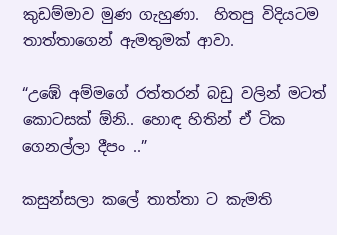කුඩම්මාව මුණ ගැහුණා.  හිතපු විදියටම තාත්තාගෙන් ඇමතුමක් ආවා.

“උඹේ අම්මගේ රත්තරන් බඩු වලින් මටත් කොටසක් ඕනි.. හොඳ හිතින් ඒ ටික ගෙනල්ලා දීපං ..”

කසුන්සලා කලේ තාත්තා ට කැමති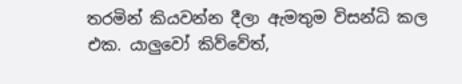තරමින් කියවන්න දීලා ඇමතුම විසන්ධි කල එක. යාලුවෝ කිව්වේත්,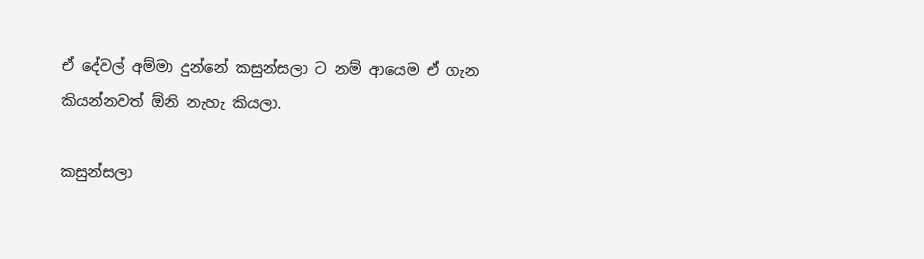ඒ දේවල් අම්මා දුන්නේ කසුන්සලා ට නම් ආයෙම ඒ ගැන කියන්නවත් ඕනි නැහැ කියලා.

කසුන්සලා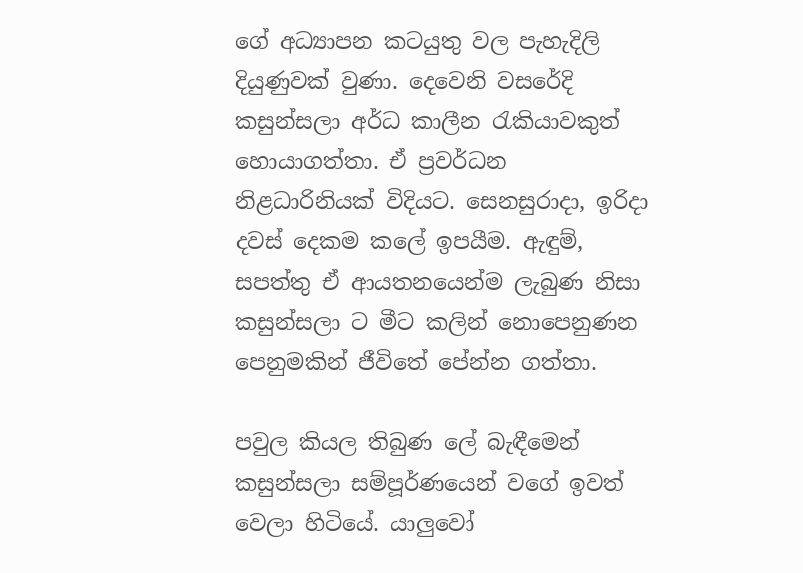ගේ අධ්‍යාපන කටයුතු වල පැහැදිලි දියුණුවක් වුණා. දෙවෙනි වසරේදි කසුන්සලා අර්ධ කාලීන රැකියාවකුත් හොයාගත්තා. ඒ ප්‍රවර්ධන නිළධාරිනියක් විදියට. සෙනසුරාදා, ඉරිදා දවස් දෙකම කලේ ඉපයීම. ඇඳුම්, සපත්තු ඒ ආයතනයෙන්ම ලැබුණ නිසා කසුන්සලා ට මීට කලින් නොපෙනුණන පෙනුමකින් ජීවිතේ පේන්න ගත්තා.

පවුල කියල තිබුණ ලේ බැඳීමෙන් කසුන්සලා සම්පූර්ණයෙන් වගේ ඉවත් වෙලා හිටියේ. යාලුවෝ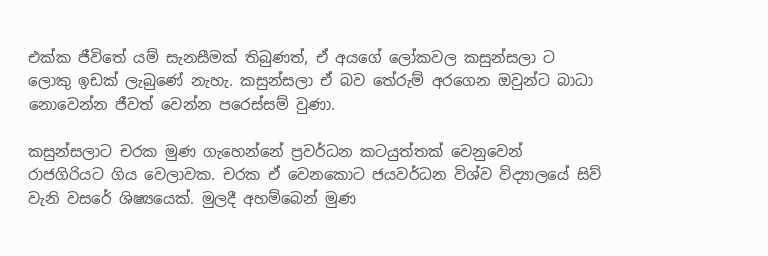එක්ක ජීවිතේ යම් සැනසීමක් තිබුණත්, ඒ අයගේ ලෝකවල කසුන්සලා ට ලොකු ඉඩක් ලැබුණේ නැහැ. කසුන්සලා ඒ බව තේරුම් අරගෙන ඔවුන්ට බාධා නොවෙන්න ජීවත් වෙන්න පරෙස්සම් වුණා.

කසුන්සලාට චරක මුණ ගැහෙන්නේ ප්‍රවර්ධන කටයුත්තක් වෙනුවෙන් රාජගිරියට ගිය වෙලාවක. චරක ඒ වෙනකොට ජයවර්ධන විශ්ව විද්‍යාලයේ සිව් වැනි වසරේ ශිෂ්‍යයෙක්. මුලදී අහම්බෙන් මුණ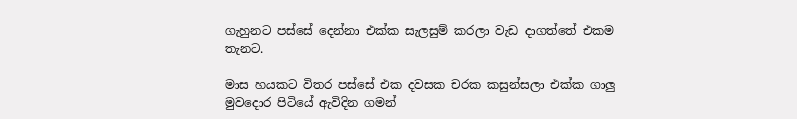ගැහුනට පස්සේ දෙන්නා එක්ක සැලසුම් කරලා වැඩ දාගත්තේ එකම තැනට.

මාස හයකට විතර පස්සේ එක දවසක චරක කසුන්සලා එක්ක ගාලු මුවදොර පිටියේ ඇවිදින ගමන්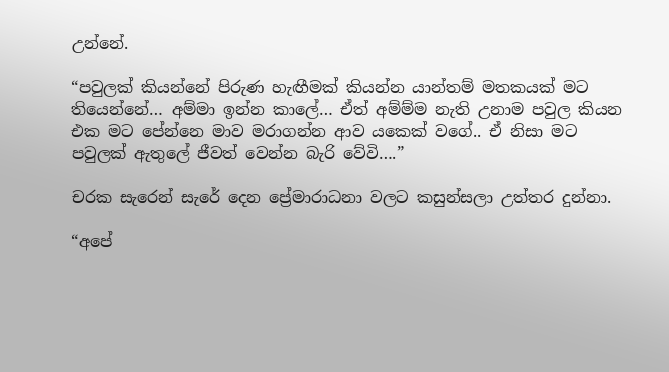උන්නේ.

“පවුලක් කියන්නේ පිරුණ හැඟීමක් කියන්න යාන්තම් මතකයක් මට තියෙන්නේ… අම්මා ඉන්න කාලේ… ඒත් අම්ම්ම නැති උනාම පවුල කියන එක මට පේන්නෙ මාව මරාගන්න ආව යකෙක් වගේ.. ඒ නිසා මට පවුලක් ඇතුලේ ජීවත් වෙන්න බැරි වේවි….”

චරක සැරෙන් සැරේ දෙන ප්‍රේමාරාධනා වලට කසුන්සලා උත්තර දුන්නා.

“අපේ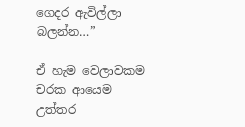ගෙදර ඇවිල්ලා බලන්න…”

ඒ හැම වෙලාවකම චරක ආයෙම උත්තර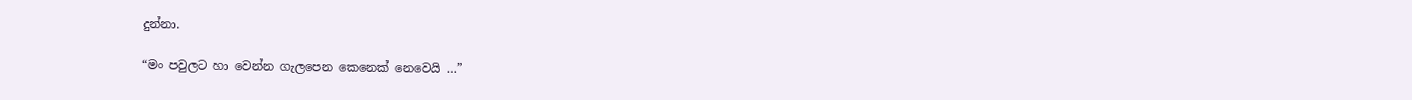දුන්නා.

“මං පවුලට හා වෙන්න ගැලපෙන කෙනෙක් නෙවෙයි …”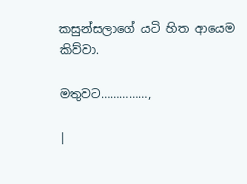කසුන්සලාගේ යටි හිත ආයෙම කිව්වා.

මතුවට……………,

|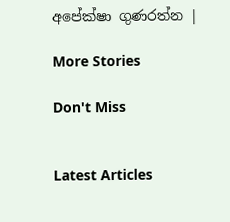අපේක්ෂා ගුණරත්න |

More Stories

Don't Miss


Latest Articles